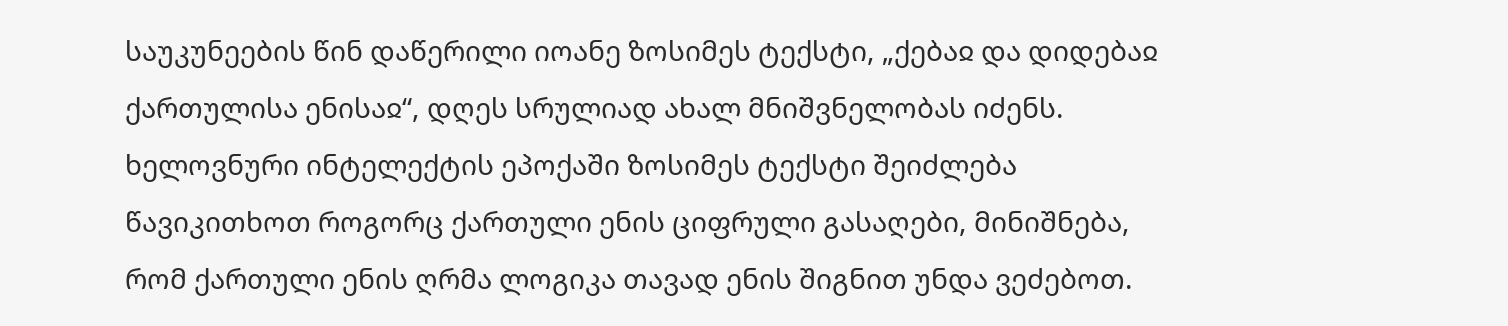საუკუნეების წინ დაწერილი იოანე ზოსიმეს ტექსტი, „ქებაჲ და დიდებაჲ ქართულისა ენისაჲ“, დღეს სრულიად ახალ მნიშვნელობას იძენს. ხელოვნური ინტელექტის ეპოქაში ზოსიმეს ტექსტი შეიძლება წავიკითხოთ როგორც ქართული ენის ციფრული გასაღები, მინიშნება, რომ ქართული ენის ღრმა ლოგიკა თავად ენის შიგნით უნდა ვეძებოთ.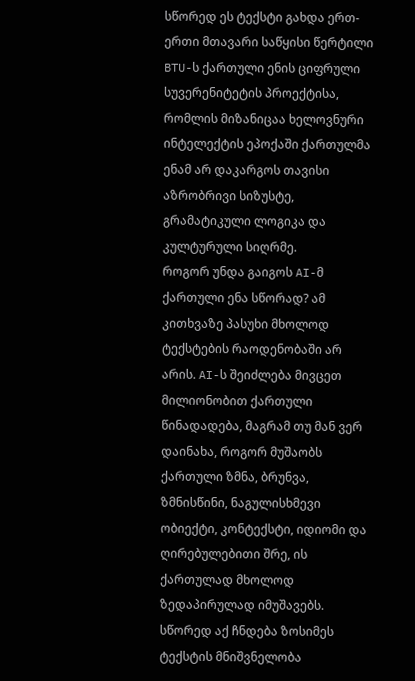სწორედ ეს ტექსტი გახდა ერთ-ერთი მთავარი საწყისი წერტილი BTU-ს ქართული ენის ციფრული სუვერენიტეტის პროექტისა, რომლის მიზანიცაა ხელოვნური ინტელექტის ეპოქაში ქართულმა ენამ არ დაკარგოს თავისი აზრობრივი სიზუსტე, გრამატიკული ლოგიკა და კულტურული სიღრმე.
როგორ უნდა გაიგოს AI-მ ქართული ენა სწორად? ამ კითხვაზე პასუხი მხოლოდ ტექსტების რაოდენობაში არ არის. AI-ს შეიძლება მივცეთ მილიონობით ქართული წინადადება, მაგრამ თუ მან ვერ დაინახა, როგორ მუშაობს ქართული ზმნა, ბრუნვა, ზმნისწინი, ნაგულისხმევი ობიექტი, კონტექსტი, იდიომი და ღირებულებითი შრე, ის ქართულად მხოლოდ ზედაპირულად იმუშავებს.
სწორედ აქ ჩნდება ზოსიმეს ტექსტის მნიშვნელობა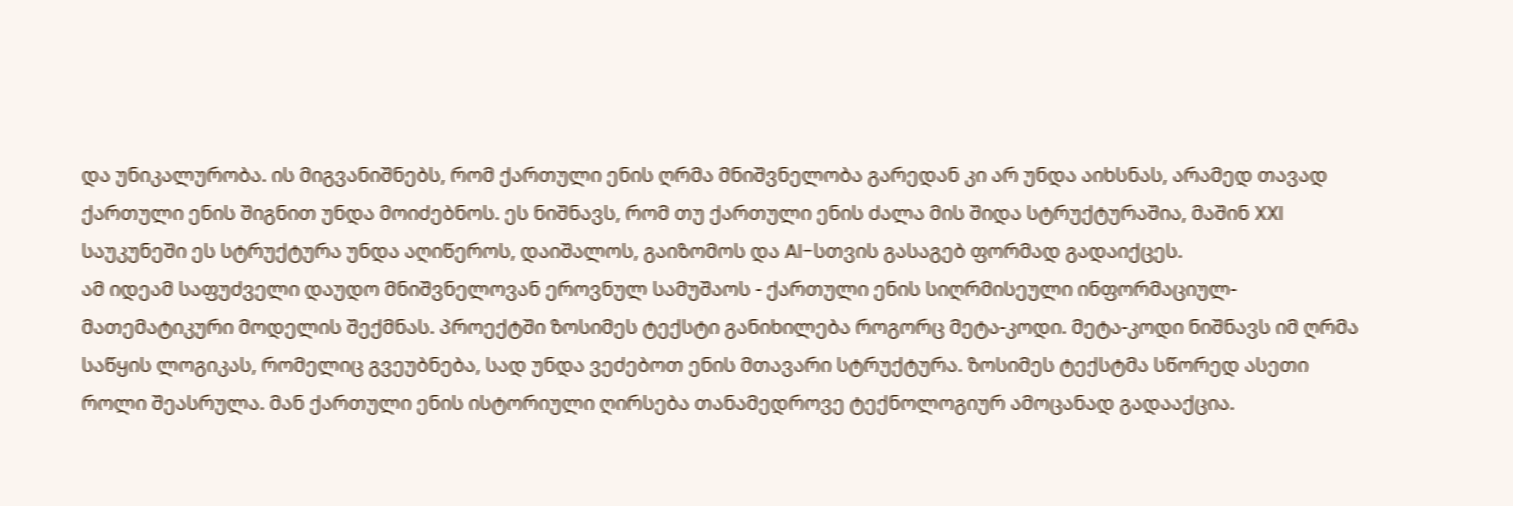და უნიკალურობა. ის მიგვანიშნებს, რომ ქართული ენის ღრმა მნიშვნელობა გარედან კი არ უნდა აიხსნას, არამედ თავად ქართული ენის შიგნით უნდა მოიძებნოს. ეს ნიშნავს, რომ თუ ქართული ენის ძალა მის შიდა სტრუქტურაშია, მაშინ XXI საუკუნეში ეს სტრუქტურა უნდა აღიწეროს, დაიშალოს, გაიზომოს და AI-სთვის გასაგებ ფორმად გადაიქცეს.
ამ იდეამ საფუძველი დაუდო მნიშვნელოვან ეროვნულ სამუშაოს - ქართული ენის სიღრმისეული ინფორმაციულ-მათემატიკური მოდელის შექმნას. პროექტში ზოსიმეს ტექსტი განიხილება როგორც მეტა-კოდი. მეტა-კოდი ნიშნავს იმ ღრმა საწყის ლოგიკას, რომელიც გვეუბნება, სად უნდა ვეძებოთ ენის მთავარი სტრუქტურა. ზოსიმეს ტექსტმა სწორედ ასეთი როლი შეასრულა. მან ქართული ენის ისტორიული ღირსება თანამედროვე ტექნოლოგიურ ამოცანად გადააქცია.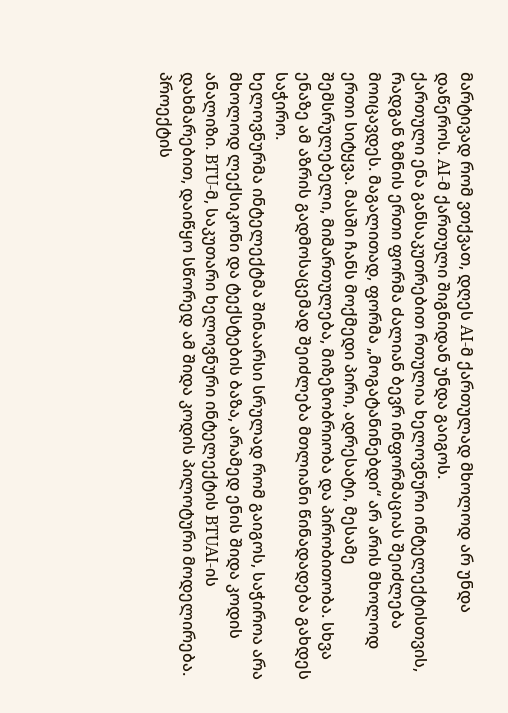მარტივად რომ ვთქვათ, დღეს AI-მ ქართულად მხოლოდ არ უნდა დაწეროს. AI-მ ქართული შიგნიდან უნდა გაიგოს.
ქართული ენა განსაკუთრებით რთულია ხელოვნური ინტელექტისთვის, რადგან ზმნის ერთი ფორმა ძალიან ბევრ ინფორმაციას შეიძლება მოიცავდეს. მაგალითად, ფორმა „მოგატანინებდი“ არ არის მხოლოდ ერთი სიტყვა. მასში ჩანს მოქმედი პირი, ადრესატი, მესამე შემსრულებელი, მიმართულება, მიზეზობრიობა და პირობითობა. სხვა ენაზე ამ აზრის გადმოსაცემად შეიძლება მთლიანი წინადადება გახდეს საჭირო.
ხელოვნურმა ინტელექტმა შინაარსი სრულად რომ გაიგოს, საჭიროა არა მხოლოდ ლექსიკონი და ტექსტების ბაზა, არამედ ენის შიდა კოდის ანალიზი. BTU-მ, საკუთარი ხელოვნური ინტელექტის BTUAI-ის დახმარებით, დაიწყო სწორედ ამ შიდა კოდის პილოტური მოდელირება. პროექტის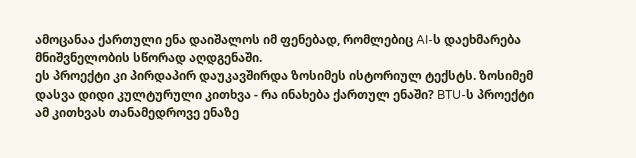ამოცანაა ქართული ენა დაიშალოს იმ ფენებად, რომლებიც AI-ს დაეხმარება მნიშვნელობის სწორად აღდგენაში.
ეს პროექტი კი პირდაპირ დაუკავშირდა ზოსიმეს ისტორიულ ტექსტს. ზოსიმემ დასვა დიდი კულტურული კითხვა - რა ინახება ქართულ ენაში? BTU-ს პროექტი ამ კითხვას თანამედროვე ენაზე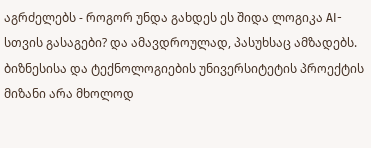აგრძელებს - როგორ უნდა გახდეს ეს შიდა ლოგიკა AI-სთვის გასაგები? და ამავდროულად, პასუხსაც ამზადებს.
ბიზნესისა და ტექნოლოგიების უნივერსიტეტის პროექტის მიზანი არა მხოლოდ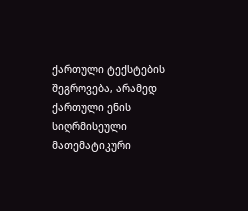ქართული ტექსტების შეგროვება, არამედ ქართული ენის სიღრმისეული მათემატიკური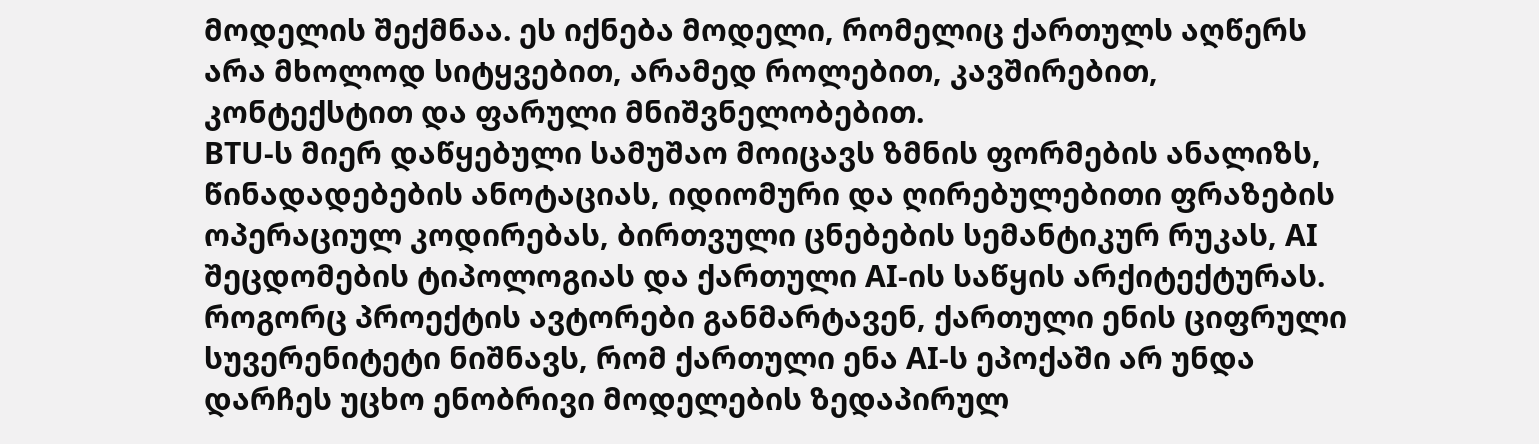მოდელის შექმნაა. ეს იქნება მოდელი, რომელიც ქართულს აღწერს არა მხოლოდ სიტყვებით, არამედ როლებით, კავშირებით, კონტექსტით და ფარული მნიშვნელობებით.
BTU-ს მიერ დაწყებული სამუშაო მოიცავს ზმნის ფორმების ანალიზს, წინადადებების ანოტაციას, იდიომური და ღირებულებითი ფრაზების ოპერაციულ კოდირებას, ბირთვული ცნებების სემანტიკურ რუკას, AI შეცდომების ტიპოლოგიას და ქართული AI-ის საწყის არქიტექტურას.
როგორც პროექტის ავტორები განმარტავენ, ქართული ენის ციფრული სუვერენიტეტი ნიშნავს, რომ ქართული ენა AI-ს ეპოქაში არ უნდა დარჩეს უცხო ენობრივი მოდელების ზედაპირულ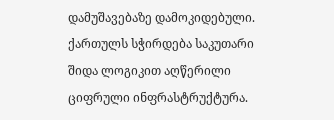დამუშავებაზე დამოკიდებული. ქართულს სჭირდება საკუთარი შიდა ლოგიკით აღწერილი ციფრული ინფრასტრუქტურა.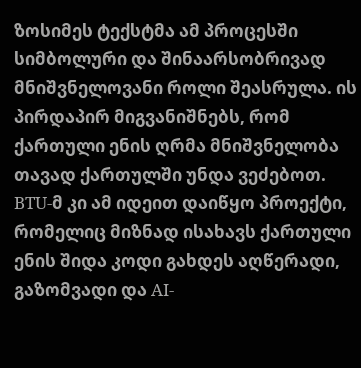ზოსიმეს ტექსტმა ამ პროცესში სიმბოლური და შინაარსობრივად მნიშვნელოვანი როლი შეასრულა. ის პირდაპირ მიგვანიშნებს, რომ ქართული ენის ღრმა მნიშვნელობა თავად ქართულში უნდა ვეძებოთ. BTU-მ კი ამ იდეით დაიწყო პროექტი, რომელიც მიზნად ისახავს ქართული ენის შიდა კოდი გახდეს აღწერადი, გაზომვადი და AI-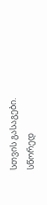სთვის გასაგები.
სწორედ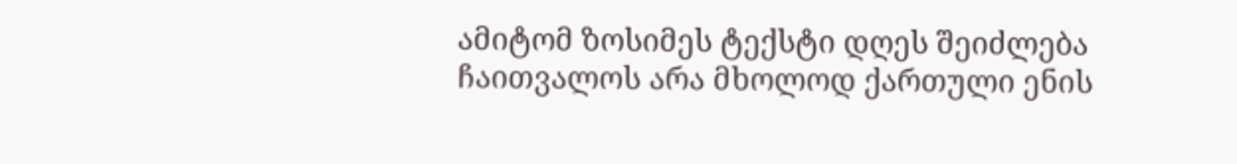ამიტომ ზოსიმეს ტექსტი დღეს შეიძლება ჩაითვალოს არა მხოლოდ ქართული ენის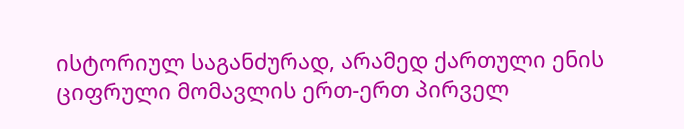ისტორიულ საგანძურად, არამედ ქართული ენის ციფრული მომავლის ერთ-ერთ პირველ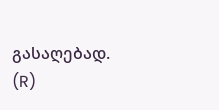გასაღებად.
(R)